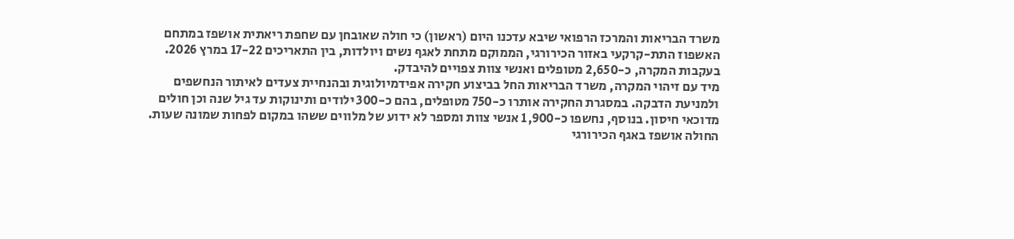משרד הבריאות והמרכז הרפואי שיבא עדכנו היום (ראשון) כי חולה שאובחן עם שחפת ריאתית אושפז במתחם האשפוז התת-קרקעי באזור הכירורגי, הממוקם מתחת לאגף נשים ויולדות, בין התאריכים 17-22 במרץ 2026. בעקבות המקרה, כ-2,650 מטופלים ואנשי צוות צפויים להיבדק.
מיד עם זיהוי המקרה, משרד הבריאות החל בביצוע חקירה אפידמיולוגית ובהנחיית צעדים לאיתור הנחשפים ולמניעת הדבקה. במסגרת החקירה אותרו כ-750 מטופלים, בהם כ-300 ילודים ותינוקות עד גיל שנה וכן חולים מדוכאי חיסון. בנוסף, נחשפו כ-1,900 אנשי צוות ומספר לא ידוע של מלווים ששהו במקום לפחות שמונה שעות.
החולה אושפז באגף הכירורגי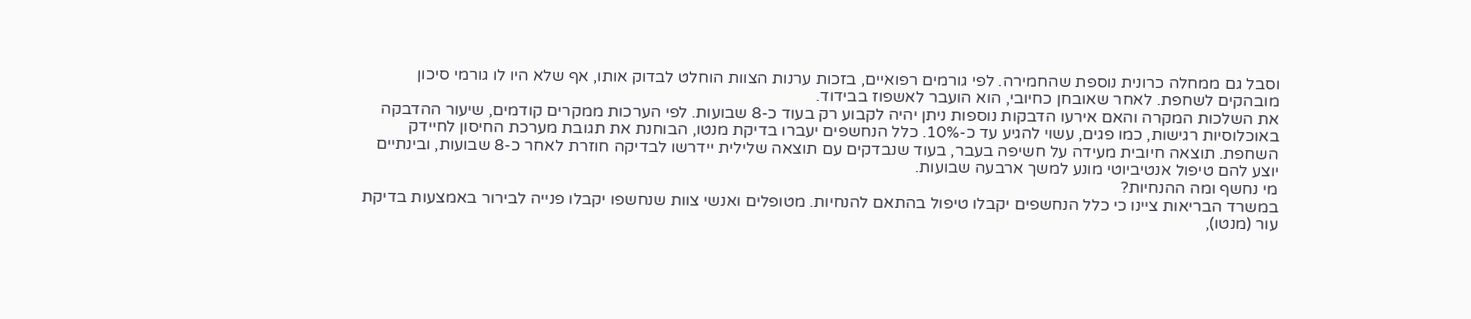וסבל גם ממחלה כרונית נוספת שהחמירה. לפי גורמים רפואיים, בזכות ערנות הצוות הוחלט לבדוק אותו, אף שלא היו לו גורמי סיכון מובהקים לשחפת. לאחר שאובחן כחיובי, הוא הועבר לאשפוז בבידוד.
את השלכות המקרה והאם אירעו הדבקות נוספות ניתן יהיה לקבוע רק בעוד כ-8 שבועות. לפי הערכות ממקרים קודמים, שיעור ההדבקה באוכלוסיות רגישות, כמו פגים, עשוי להגיע עד כ-10%. כלל הנחשפים יעברו בדיקת מנטו, הבוחנת את תגובת מערכת החיסון לחיידק השחפת. תוצאה חיובית מעידה על חשיפה בעבר, בעוד שנבדקים עם תוצאה שלילית יידרשו לבדיקה חוזרת לאחר כ-8 שבועות, ובינתיים יוצע להם טיפול אנטיביוטי מונע למשך ארבעה שבועות.
מי נחשף ומה ההנחיות?
במשרד הבריאות ציינו כי כלל הנחשפים יקבלו טיפול בהתאם להנחיות. מטופלים ואנשי צוות שנחשפו יקבלו פנייה לבירור באמצעות בדיקת עור (מנטו),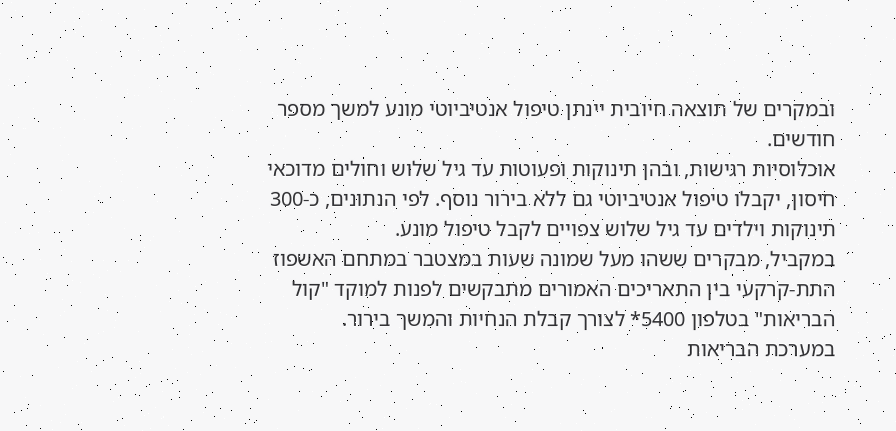ובמקרים של תוצאה חיובית יינתן טיפול אנטיביוטי מונע למשך מספר חודשים.
אוכלוסיות רגישות, ובהן תינוקות ופעוטות עד גיל שלוש וחולים מדוכאי חיסון, יקבלו טיפול אנטיביוטי גם ללא בירור נוסף. לפי הנתונים, כ-300 תינוקות וילדים עד גיל שלוש צפויים לקבל טיפול מונע.
במקביל, מבקרים ששהו מעל שמונה שעות במצטבר במתחם האשפוז התת-קרקעי בין התאריכים האמורים מתבקשים לפנות למוקד "קול הבריאות" בטלפון 5400* לצורך קבלת הנחיות והמשך בירור.
במערכת הבריאות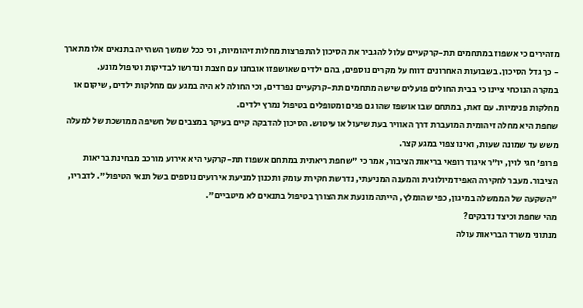מזהירים כי אשפוז במתחמים תת-קרקעיים עלול להגביר את הסיכון להתפרצות מחלות זיהומיות, וכי ככל שמשך השהייה בתנאים אלו מתארך - כך גדל הסיכון. בשבועות האחרונים דווח על מקרים נוספים, בהם ילדים שאושפזו אובחנו עם חצבת ונדרשו לבדיקות וטיפול מונע.
במקרה הנוכחי ציינו כי בבית החולים פועלים שישה מתחמים תת-קרקעיים נפרדים, וכי החולה לא היה במגע עם מחלקות ילדים, שיקום או מחלקות פנימיות. עם זאת, במתחם שבו אושפז שהו גם פגים ומטופלים בטיפול נמרץ ילדים.
שחפת היא מחלה זיהומית המועברת דרך האוויר בעת שיעול או עיטוש. הסיכון להדבקה קיים בעיקר במצבים של חשיפה ממושכת של למעלה משש עד שמונה שעות, ואינו צפוי במגע קצר.
פרופ' חגי לוין, יו"ר איגוד רופאי בריאות הציבור, אמר כי "שחפת ריאתית במתחם אשפוז תת-קרקעי היא אירוע מורכב מבחינת בריאות הציבור. מעבר לחקירה האפידמיולוגית והמענה המניעתי, נדרשת חקירת עומק ותכנון למניעת אירועים נוספים בשל תנאי הטיפול". לדבריו, "השקעה של הממשלה במיגון, כפי שהומלץ, הייתה מונעת את הצורך בטיפול בתנאים לא מיטביים".
מהי שחפת וכיצד נדבקים?
מנתוני משרד הבריאות עולה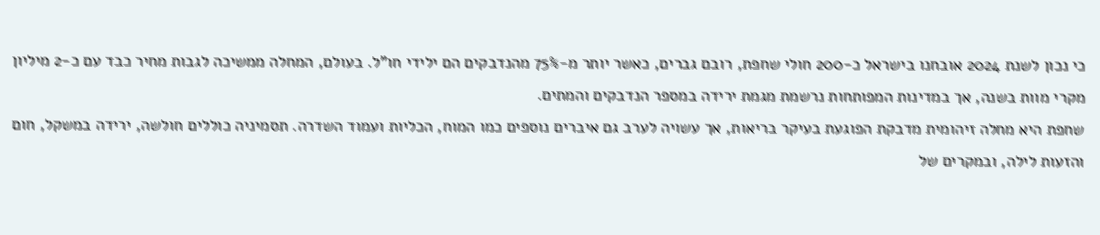כי נכון לשנת 2024 אובחנו בישראל כ-200 חולי שחפת, רובם גברים, כאשר יותר מ-75% מהנדבקים הם ילידי חו"ל. בעולם, המחלה ממשיכה לגבות מחיר כבד עם כ-2 מיליון מקרי מוות בשנה, אך במדינות המפותחות נרשמת מגמת ירידה במספר הנדבקים והמתים.
שחפת היא מחלה זיהומית מדבקת הפוגעת בעיקר בריאות, אך עשויה לערב גם איברים נוספים כמו המוח, הכליות ועמוד השדרה. תסמיניה כוללים חולשה, ירידה במשקל, חום והזעות לילה, ובמקרים של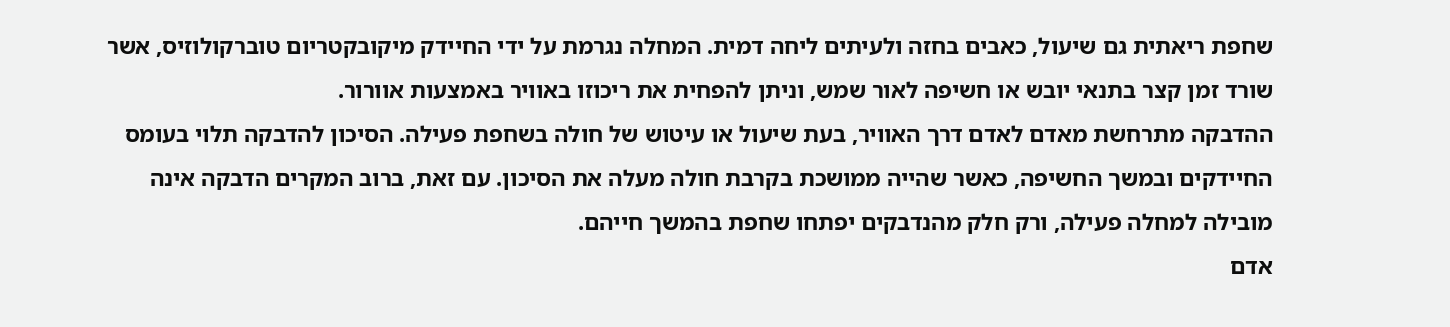שחפת ריאתית גם שיעול, כאבים בחזה ולעיתים ליחה דמית. המחלה נגרמת על ידי החיידק מיקובקטריום טוברקולוזיס, אשר שורד זמן קצר בתנאי יובש או חשיפה לאור שמש, וניתן להפחית את ריכוזו באוויר באמצעות אוורור.
ההדבקה מתרחשת מאדם לאדם דרך האוויר, בעת שיעול או עיטוש של חולה בשחפת פעילה. הסיכון להדבקה תלוי בעומס החיידקים ובמשך החשיפה, כאשר שהייה ממושכת בקרבת חולה מעלה את הסיכון. עם זאת, ברוב המקרים הדבקה אינה מובילה למחלה פעילה, ורק חלק מהנדבקים יפתחו שחפת בהמשך חייהם.
אדם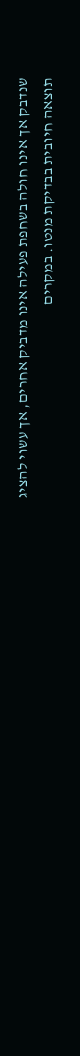שנדבק אך אינו חולה בשחפת פעילה אינו מדביק אחרים, אך עשוי להציג תוצאה חיובית בבדיקת מנטו. במקרים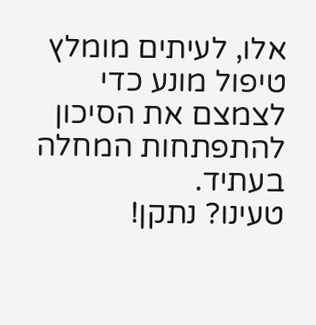אלו, לעיתים מומלץ טיפול מונע כדי לצמצם את הסיכון להתפתחות המחלה בעתיד.
טעינו? נתקן!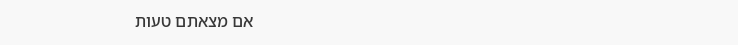אם מצאתם טעות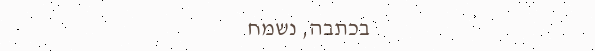בכתבה, נשמח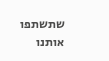שתשתפו אותנו